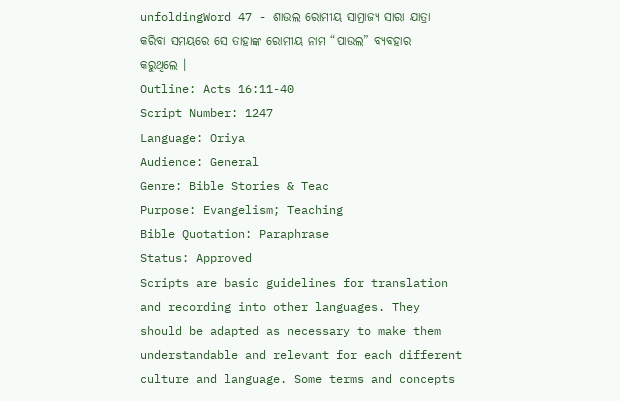unfoldingWord 47 - ଶାଉଲ ରୋମୀୟ ସାମ୍ରାଜ୍ୟ ସାରା ଯାତ୍ରା କରିବା ସମୟରେ ସେ ତାହାଙ୍କ ରୋମୀୟ ନାମ “ପାଉଲ” ବ୍ୟବହାର କରୁଥିଲେ ।
Outline: Acts 16:11-40
Script Number: 1247
Language: Oriya
Audience: General
Genre: Bible Stories & Teac
Purpose: Evangelism; Teaching
Bible Quotation: Paraphrase
Status: Approved
Scripts are basic guidelines for translation and recording into other languages. They should be adapted as necessary to make them understandable and relevant for each different culture and language. Some terms and concepts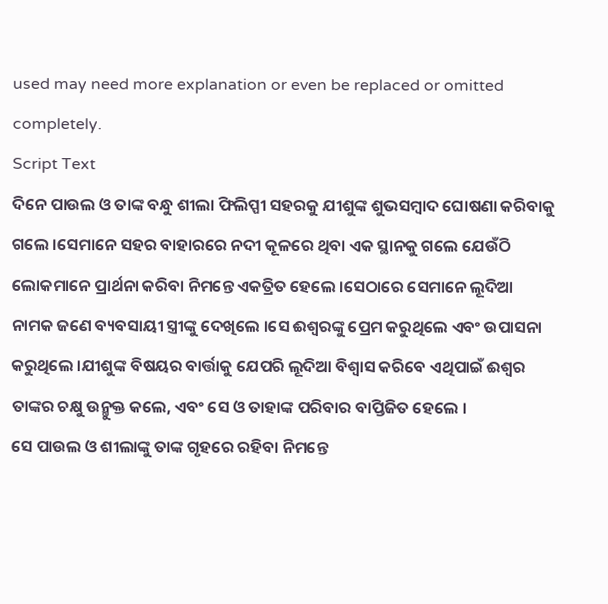used may need more explanation or even be replaced or omitted completely.
Script Text
ଦିନେ ପାଉଲ ଓ ତାଙ୍କ ବନ୍ଧୁ ଶୀଲା ଫିଲିପ୍ପୀ ସହରକୁ ଯୀଶୁଙ୍କ ଶୁଭସମ୍ବାଦ ଘୋଷଣା କରିବାକୁ ଗଲେ ।ସେମାନେ ସହର ବାହାରରେ ନଦୀ କୂଳରେ ଥିବା ଏକ ସ୍ଥାନକୁ ଗଲେ ଯେଉଁଠି ଲୋକମାନେ ପ୍ରାର୍ଥନା କରିବା ନିମନ୍ତେ ଏକତ୍ରିତ ହେଲେ ।ସେଠାରେ ସେମାନେ ଲୂଦିଆ ନାମକ ଜଣେ ବ୍ୟବସାୟୀ ସ୍ତ୍ରୀଙ୍କୁ ଦେଖିଲେ ।ସେ ଈଶ୍ବରଙ୍କୁ ପ୍ରେମ କରୁଥିଲେ ଏବଂ ଉପାସନା କରୁଥିଲେ ।ଯୀଶୁଙ୍କ ବିଷୟର ବାର୍ତ୍ତାକୁ ଯେପରି ଲୂଦିଆ ବିଶ୍ଵାସ କରିବେ ଏଥିପାଇଁ ଈଶ୍ଵର ତାଙ୍କର ଚକ୍ଷୁ ଉନ୍ମୁକ୍ତ କଲେ, ଏବଂ ସେ ଓ ତାହାଙ୍କ ପରିବାର ବାପ୍ତିଜିତ ହେଲେ ।
ସେ ପାଉଲ ଓ ଶୀଲାଙ୍କୁ ତାଙ୍କ ଗୃହରେ ରହିବା ନିମନ୍ତେ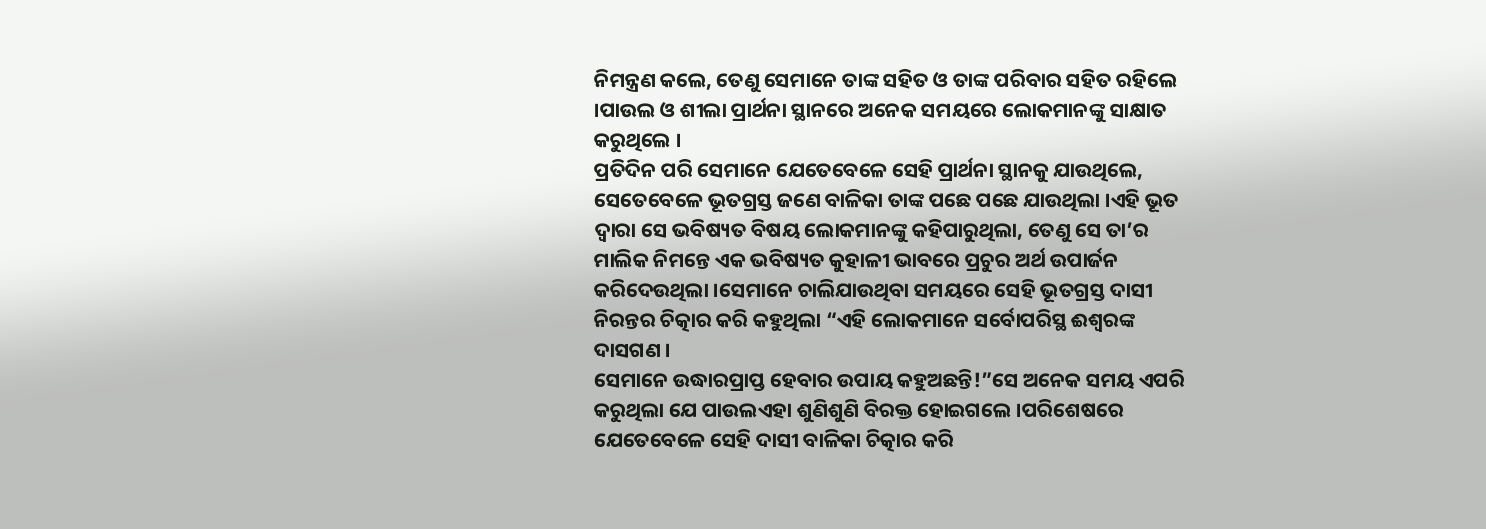ନିମନ୍ତ୍ରଣ କଲେ, ତେଣୁ ସେମାନେ ତାଙ୍କ ସହିତ ଓ ତାଙ୍କ ପରିବାର ସହିତ ରହିଲେ ।ପାଉଲ ଓ ଶୀଲା ପ୍ରାର୍ଥନା ସ୍ଥାନରେ ଅନେକ ସମୟରେ ଲୋକମାନଙ୍କୁ ସାକ୍ଷାତ କରୁଥିଲେ ।
ପ୍ରତିଦିନ ପରି ସେମାନେ ଯେତେବେଳେ ସେହି ପ୍ରାର୍ଥନା ସ୍ଥାନକୁ ଯାଉଥିଲେ, ସେତେବେଳେ ଭୂତଗ୍ରସ୍ତ ଜଣେ ବାଳିକା ତାଙ୍କ ପଛେ ପଛେ ଯାଉଥିଲା ।ଏହି ଭୂତ ଦ୍ଵାରା ସେ ଭବିଷ୍ୟତ ବିଷୟ ଲୋକମାନଙ୍କୁ କହିପାରୁଥିଲା, ତେଣୁ ସେ ତା’ର ମାଲିକ ନିମନ୍ତେ ଏକ ଭବିଷ୍ୟତ କୁହାଳୀ ଭାବରେ ପ୍ରଚୁର ଅର୍ଥ ଉପାର୍ଜନ କରିଦେଉଥିଲା ।ସେମାନେ ଚାଲିଯାଉଥିବା ସମୟରେ ସେହି ଭୂତଗ୍ରସ୍ତ ଦାସୀ ନିରନ୍ତର ଚିତ୍କାର କରି କହୁଥିଲା “ଏହି ଲୋକମାନେ ସର୍ବୋପରିସ୍ଥ ଈଶ୍ଵରଙ୍କ ଦାସଗଣ ।
ସେମାନେ ଉଦ୍ଧାରପ୍ରାପ୍ତ ହେବାର ଉପାୟ କହୁଅଛନ୍ତି!”ସେ ଅନେକ ସମୟ ଏପରି କରୁଥିଲା ଯେ ପାଉଲଏହା ଶୁଣିଶୁଣି ବିରକ୍ତ ହୋଇଗଲେ ।ପରିଶେଷରେ ଯେତେବେଳେ ସେହି ଦାସୀ ବାଳିକା ଚିତ୍କାର କରି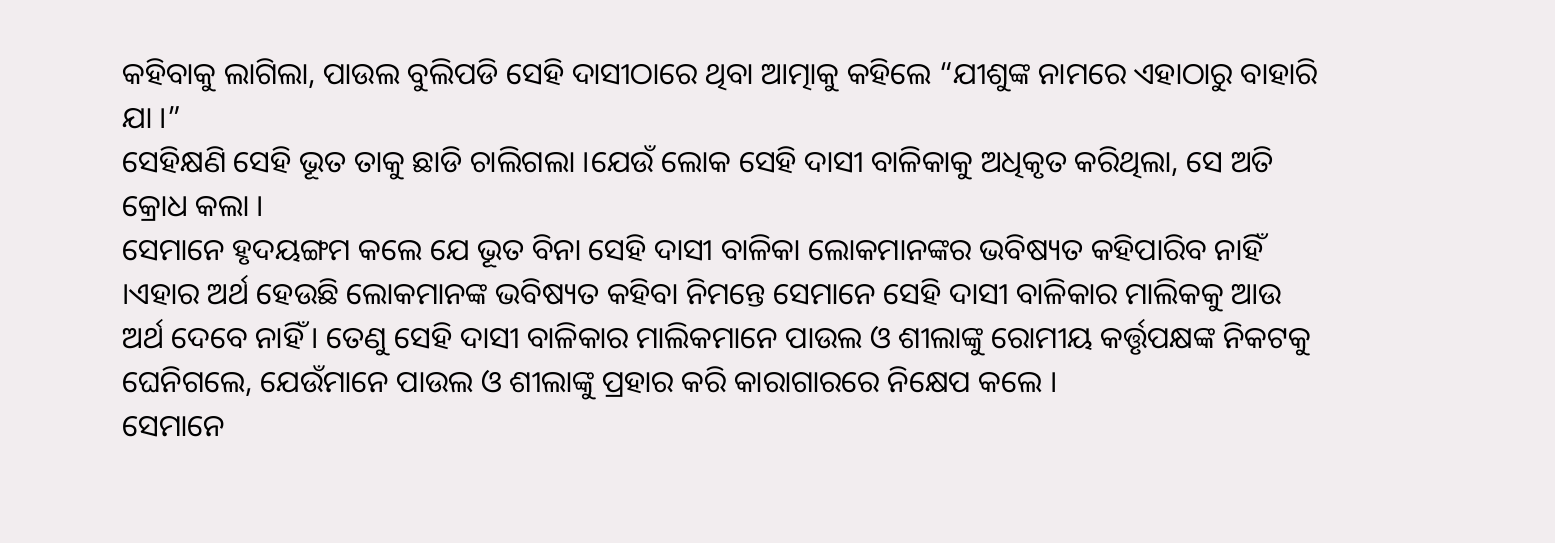କହିବାକୁ ଲାଗିଲା, ପାଉଲ ବୁଲିପଡି ସେହି ଦାସୀଠାରେ ଥିବା ଆତ୍ମାକୁ କହିଲେ “ଯୀଶୁଙ୍କ ନାମରେ ଏହାଠାରୁ ବାହାରି ଯା ।”
ସେହିକ୍ଷଣି ସେହି ଭୂତ ତାକୁ ଛାଡି ଚାଲିଗଲା ।ଯେଉଁ ଲୋକ ସେହି ଦାସୀ ବାଳିକାକୁ ଅଧିକୃତ କରିଥିଲା, ସେ ଅତି କ୍ରୋଧ କଲା ।
ସେମାନେ ହୃଦୟଙ୍ଗମ କଲେ ଯେ ଭୂତ ବିନା ସେହି ଦାସୀ ବାଳିକା ଲୋକମାନଙ୍କର ଭବିଷ୍ୟତ କହିପାରିବ ନାହିଁ ।ଏହାର ଅର୍ଥ ହେଉଛି ଲୋକମାନଙ୍କ ଭବିଷ୍ୟତ କହିବା ନିମନ୍ତେ ସେମାନେ ସେହି ଦାସୀ ବାଳିକାର ମାଲିକକୁ ଆଉ ଅର୍ଥ ଦେବେ ନାହିଁ । ତେଣୁ ସେହି ଦାସୀ ବାଳିକାର ମାଲିକମାନେ ପାଉଲ ଓ ଶୀଲାଙ୍କୁ ରୋମୀୟ କର୍ତ୍ତୃପକ୍ଷଙ୍କ ନିକଟକୁ ଘେନିଗଲେ, ଯେଉଁମାନେ ପାଉଲ ଓ ଶୀଲାଙ୍କୁ ପ୍ରହାର କରି କାରାଗାରରେ ନିକ୍ଷେପ କଲେ ।
ସେମାନେ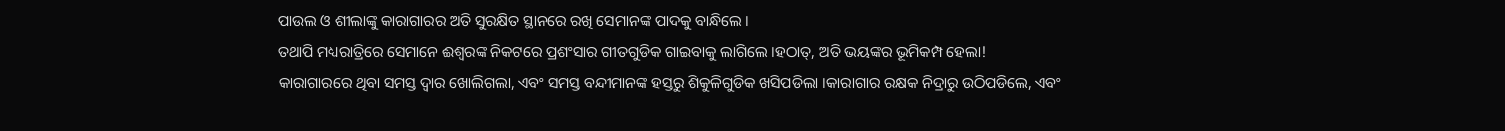ପାଉଲ ଓ ଶୀଲାଙ୍କୁ କାରାଗାରର ଅତି ସୁରକ୍ଷିତ ସ୍ଥାନରେ ରଖି ସେମାନଙ୍କ ପାଦକୁ ବାନ୍ଧିଲେ ।
ତଥାପି ମଧ୍ୟରାତ୍ରିରେ ସେମାନେ ଈଶ୍ଵରଙ୍କ ନିକଟରେ ପ୍ରଶଂସାର ଗୀତଗୁଡିକ ଗାଇବାକୁ ଲାଗିଲେ ।ହଠାତ୍, ଅତି ଭୟଙ୍କର ଭୂମିକମ୍ପ ହେଲା!
କାରାଗାରରେ ଥିବା ସମସ୍ତ ଦ୍ବାର ଖୋଲିଗଲା, ଏବଂ ସମସ୍ତ ବନ୍ଦୀମାନଙ୍କ ହସ୍ତରୁ ଶିକୁଳିଗୁଡିକ ଖସିପଡିଲା ।କାରାଗାର ରକ୍ଷକ ନିଦ୍ରାରୁ ଉଠିପଡିଲେ, ଏବଂ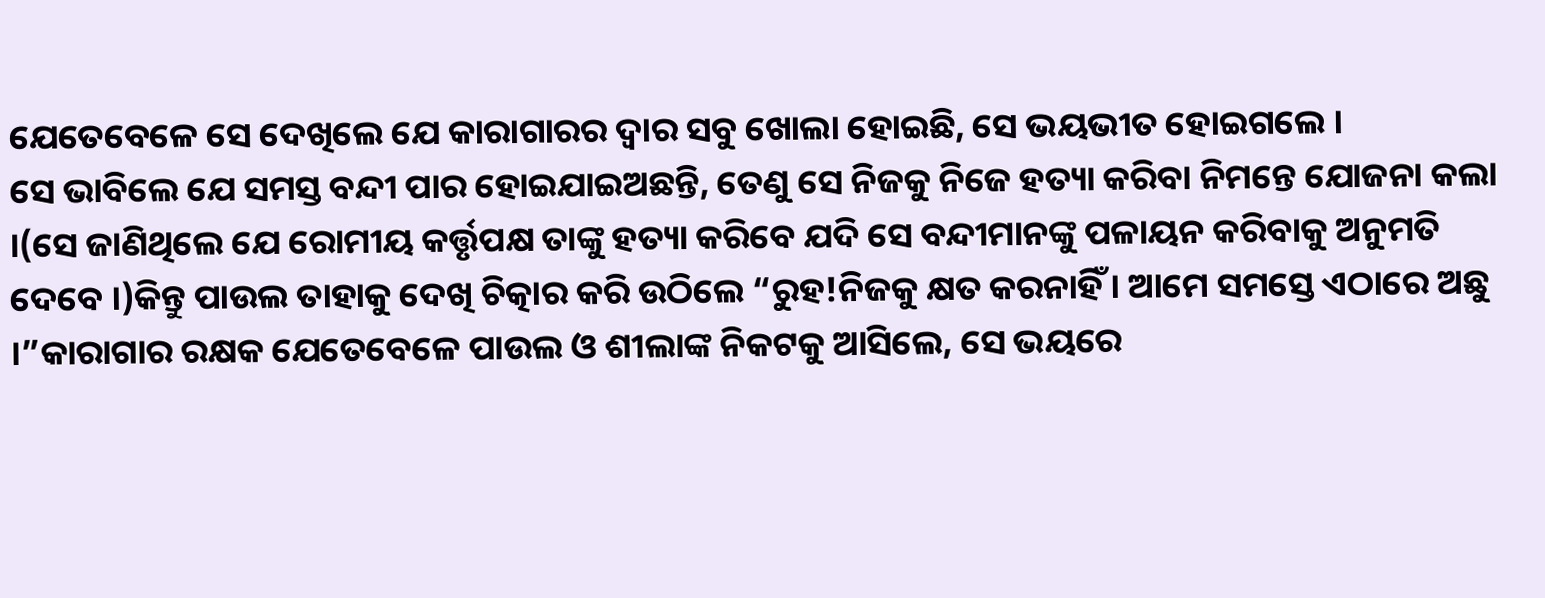ଯେତେବେଳେ ସେ ଦେଖିଲେ ଯେ କାରାଗାରର ଦ୍ଵାର ସବୁ ଖୋଲା ହୋଇଛି, ସେ ଭୟଭୀତ ହୋଇଗଲେ ।
ସେ ଭାବିଲେ ଯେ ସମସ୍ତ ବନ୍ଦୀ ପାର ହୋଇଯାଇଅଛନ୍ତି, ତେଣୁ ସେ ନିଜକୁ ନିଜେ ହତ୍ୟା କରିବା ନିମନ୍ତେ ଯୋଜନା କଲା ।(ସେ ଜାଣିଥିଲେ ଯେ ରୋମୀୟ କର୍ତ୍ତୃପକ୍ଷ ତାଙ୍କୁ ହତ୍ୟା କରିବେ ଯଦି ସେ ବନ୍ଦୀମାନଙ୍କୁ ପଳାୟନ କରିବାକୁ ଅନୁମତି ଦେବେ ।)କିନ୍ତୁ ପାଉଲ ତାହାକୁ ଦେଖି ଚିତ୍କାର କରି ଉଠିଲେ “ରୁହ!ନିଜକୁ କ୍ଷତ କରନାହିଁ । ଆମେ ସମସ୍ତେ ଏଠାରେ ଅଛୁ ।”କାରାଗାର ରକ୍ଷକ ଯେତେବେଳେ ପାଉଲ ଓ ଶୀଲାଙ୍କ ନିକଟକୁ ଆସିଲେ, ସେ ଭୟରେ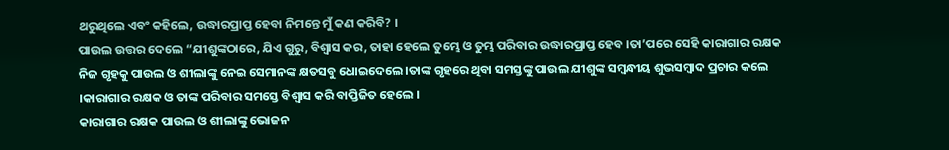ଥରୁଥିଲେ ଏବଂ କହିଲେ, ଉଦ୍ଧାରପ୍ରାପ୍ତ ହେବା ନିମନ୍ତେ ମୁଁ କଣ କରିବି? ।
ପାଉଲ ଉତ୍ତର ଦେଲେ “ଯୀଶୁଙ୍କଠାରେ, ଯିଏ ଗୁରୁ, ବିଶ୍ଵାସ କର, ତାହା ହେଲେ ତୁମ୍ଭେ ଓ ତୁମ୍ଭ ପରିବାର ଉଦ୍ଧାରପ୍ରାପ୍ତ ହେବ ।ତା’ପରେ ସେହି କାରାଗାର ରକ୍ଷକ ନିଜ ଗୃହକୁ ପାଉଲ ଓ ଶୀଲାଙ୍କୁ ନେଇ ସେମାନଙ୍କ କ୍ଷତସବୁ ଧୋଇଦେଲେ ।ତାଙ୍କ ଗୃହରେ ଥିବା ସମସ୍ତଙ୍କୁ ପାଉଲ ଯୀଶୁଙ୍କ ସମ୍ବନ୍ଧୀୟ ଶୁଭସମ୍ବାଦ ପ୍ରଚାର କଲେ ।କାରାଗାର ରକ୍ଷକ ଓ ତାଙ୍କ ପରିବାର ସମସ୍ତେ ବିଶ୍ଵାସ କରି ବାପ୍ତିଜିତ ହେଲେ ।
କାରାଗାର ରକ୍ଷକ ପାଉଲ ଓ ଶୀଲାଙ୍କୁ ଭୋଜନ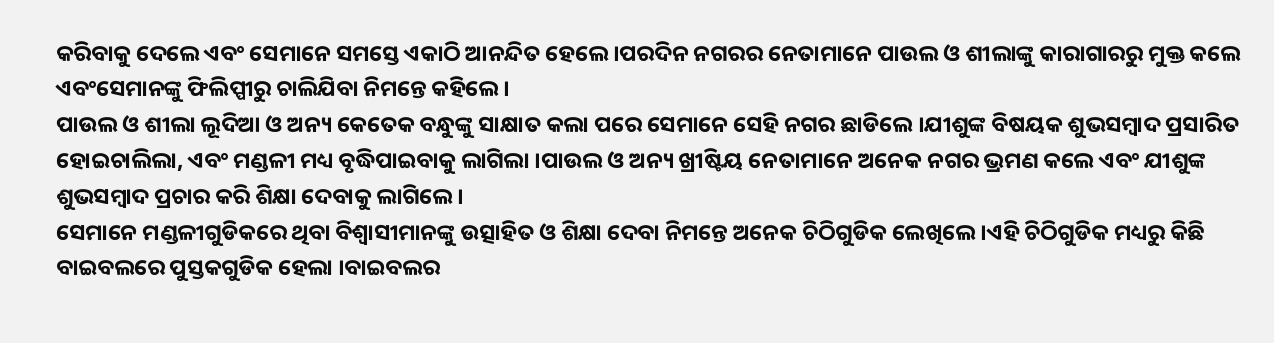କରିବାକୁ ଦେଲେ ଏବଂ ସେମାନେ ସମସ୍ତେ ଏକାଠି ଆନନ୍ଦିତ ହେଲେ ।ପରଦିନ ନଗରର ନେତାମାନେ ପାଉଲ ଓ ଶୀଲାଙ୍କୁ କାରାଗାରରୁ ମୁକ୍ତ କଲେ ଏବଂସେମାନଙ୍କୁ ଫିଲିପ୍ପୀରୁ ଚାଲିଯିବା ନିମନ୍ତେ କହିଲେ ।
ପାଉଲ ଓ ଶୀଲା ଲୂଦିଆ ଓ ଅନ୍ୟ କେତେକ ବନ୍ଧୁଙ୍କୁ ସାକ୍ଷାତ କଲା ପରେ ସେମାନେ ସେହି ନଗର ଛାଡିଲେ ।ଯୀଶୁଙ୍କ ବିଷୟକ ଶୁଭସମ୍ବାଦ ପ୍ରସାରିତ ହୋଇଚାଲିଲା, ଏବଂ ମଣ୍ଡଳୀ ମଧ୍ୟ ବୃଦ୍ଧିପାଇବାକୁ ଲାଗିଲା ।ପାଉଲ ଓ ଅନ୍ୟ ଖ୍ରୀଷ୍ଟିୟ ନେତାମାନେ ଅନେକ ନଗର ଭ୍ରମଣ କଲେ ଏବଂ ଯୀଶୁଙ୍କ ଶୁଭସମ୍ବାଦ ପ୍ରଚାର କରି ଶିକ୍ଷା ଦେବାକୁ ଲାଗିଲେ ।
ସେମାନେ ମଣ୍ଡଳୀଗୁଡିକରେ ଥିବା ବିଶ୍ଵାସୀମାନଙ୍କୁ ଉତ୍ସାହିତ ଓ ଶିକ୍ଷା ଦେବା ନିମନ୍ତେ ଅନେକ ଚିଠିଗୁଡିକ ଲେଖିଲେ ।ଏହି ଚିଠିଗୁଡିକ ମଧ୍ୟରୁ କିଛି ବାଇବଲରେ ପୁସ୍ତକଗୁଡିକ ହେଲା ।ବାଇବଲର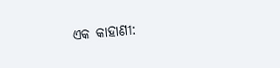ଏକ କାହାଣୀ: